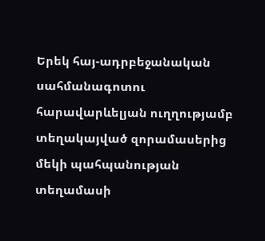Երեկ հայ-ադրբեջանական սահմանագոտու հարավարևելյան ուղղությամբ տեղակայված զորամասերից մեկի պահպանության տեղամասի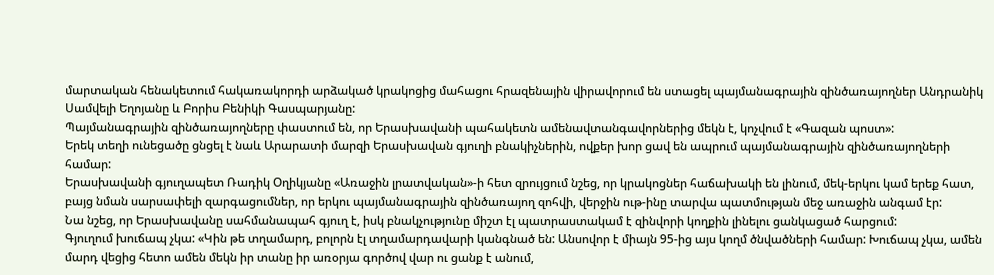մարտական հենակետում հակառակորդի արձակած կրակոցից մահացու հրազենային վիրավորում են ստացել պայմանագրային զինծառայողներ Անդրանիկ Սամվելի Եղոյանը և Բորիս Բենիկի Գասպարյանը:
Պայմանագրային զինծառայողները փաստում են, որ Երասխավանի պահակետն ամենավտանգավորներից մեկն է, կոչվում է «Գազան պոստ»:
Երեկ տեղի ունեցածը ցնցել է նաև Արարատի մարզի Երասխավան գյուղի բնակիչներին, ովքեր խոր ցավ են ապրում պայմանագրային զինծառայողների համար:
Երասխավանի գյուղապետ Ռադիկ Օղիկյանը «Առաջին լրատվական»-ի հետ զրույցում նշեց, որ կրակոցներ հաճախակի են լինում, մեկ-երկու կամ երեք հատ, բայց նման սարսափելի զարգացումներ, որ երկու պայմանագրային զինծառայող զոհվի, վերջին ութ-ինը տարվա պատմության մեջ առաջին անգամ էր:
Նա նշեց, որ Երասխավանը սահմանապահ գյուղ է, իսկ բնակչությունը միշտ էլ պատրաստակամ է զինվորի կողքին լինելու ցանկացած հարցում:
Գյուղում խուճապ չկա: «Կին թե տղամարդ, բոլորն էլ տղամարդավարի կանգնած են: Անսովոր է միայն 95-ից այս կողմ ծնվածների համար: Խուճապ չկա, ամեն մարդ վեցից հետո ամեն մեկն իր տանը իր առօրյա գործով վար ու ցանք է անում,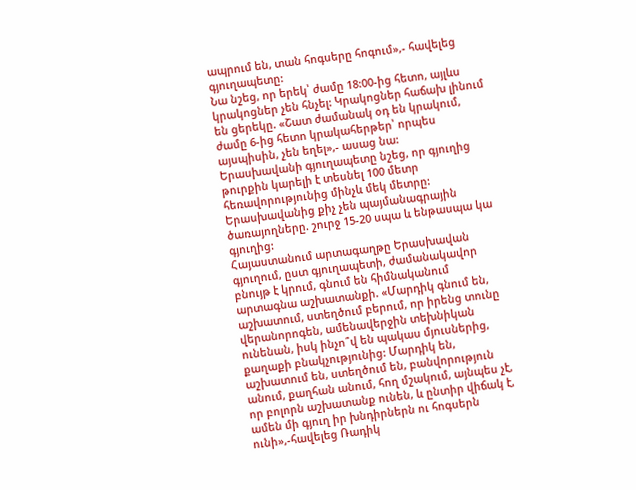ապրում են, տան հոգսերը հոգում»,- հավելեց գյուղապետը:
Նա նշեց, որ երեկ՝ ժամը 18:00-ից հետո, այլևս կրակոցներ չեն հնչել: Կրակոցներ հաճախ լինում են ցերեկը. «Շատ ժամանակ օդ են կրակում, ժամը 6-ից հետո կրակահերթեր՝ որպես այսպիսին, չեն եղել»,- ասաց նա:
Երասխավանի գյուղապետը նշեց, որ գյուղից թուրքին կարելի է տեսնել 100 մետր հեռավորությունից մինչև մեկ մետրը:
Երասխավանից քիչ չեն պայմանագրային ծառայողները. շուրջ 15-20 սպա և ենթասպա կա գյուղից:
Հայաստանում արտագաղթը Երասխավան գյուղում, ըստ գյուղապետի, ժամանակավոր բնույթ է կրում, գնում են հիմնականում արտագնա աշխատանքի. «Մարդիկ գնում են, աշխատում, ստեղծում բերում, որ իրենց տունը վերանորոգեն, ամենավերջին տեխնիկան ունենան, իսկ ինչո՞վ են պակաս մյուսներից, քաղաքի բնակչությունից: Մարդիկ են, աշխատում են, ստեղծում են, բանվորություն անում, քաղհան անում, հող մշակում, այնպես չէ, որ բոլորն աշխատանք ունեն, և ընտիր վիճակ է, ամեն մի գյուղ իր խնդիրներն ու հոգսերն ունի»,-հավելեց Ռադիկ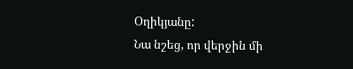Օղիկյանը:
Նա նշեց, որ վերջին մի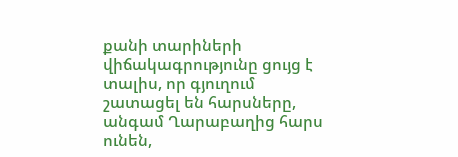քանի տարիների վիճակագրությունը ցույց է տալիս, որ գյուղում շատացել են հարսները, անգամ Ղարաբաղից հարս ունեն,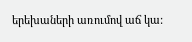երեխաների առումով աճ կա: